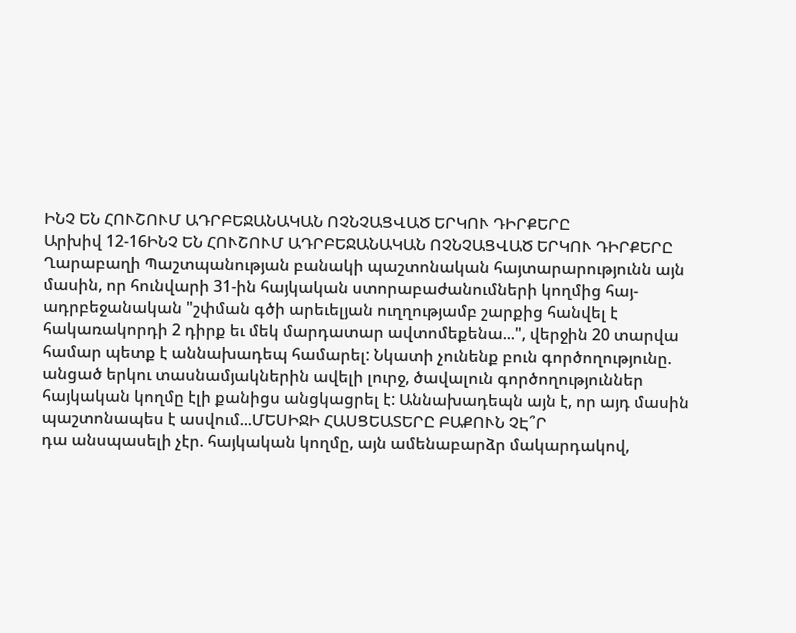ԻՆՉ ԵՆ ՀՈՒՇՈՒՄ ԱԴՐԲԵՋԱՆԱԿԱՆ ՈՉՆՉԱՑՎԱԾ ԵՐԿՈՒ ԴԻՐՔԵՐԸ
Արխիվ 12-16ԻՆՉ ԵՆ ՀՈՒՇՈՒՄ ԱԴՐԲԵՋԱՆԱԿԱՆ ՈՉՆՉԱՑՎԱԾ ԵՐԿՈՒ ԴԻՐՔԵՐԸ
Ղարաբաղի Պաշտպանության բանակի պաշտոնական հայտարարությունն այն մասին, որ հունվարի 31-ին հայկական ստորաբաժանումների կողմից հայ-ադրբեջանական "շփման գծի արեւելյան ուղղությամբ շարքից հանվել է հակառակորդի 2 դիրք եւ մեկ մարդատար ավտոմեքենա...", վերջին 20 տարվա համար պետք է աննախադեպ համարել: Նկատի չունենք բուն գործողությունը. անցած երկու տասնամյակներին ավելի լուրջ, ծավալուն գործողություններ հայկական կողմը էլի քանիցս անցկացրել է: Աննախադեպն այն է, որ այդ մասին պաշտոնապես է ասվում...ՄԵՍԻՋԻ ՀԱՍՑԵԱՏԵՐԸ ԲԱՔՈՒՆ ՉԷ՞Ր
դա անսպասելի չէր. հայկական կողմը, այն ամենաբարձր մակարդակով,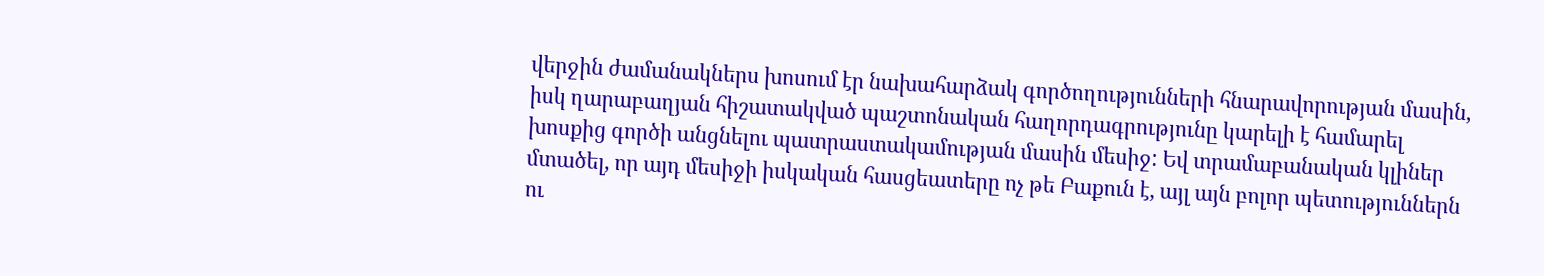վերջին ժամանակներս խոսում էր նախահարձակ գործողությունների հնարավորության մասին, իսկ ղարաբաղյան հիշատակված պաշտոնական հաղորդագրությունը կարելի է համարել խոսքից գործի անցնելու պատրաստակամության մասին մեսիջ: Եվ տրամաբանական կլիներ մտածել, որ այդ մեսիջի իսկական հասցեատերը ոչ թե Բաքուն է, այլ այն բոլոր պետություններն ու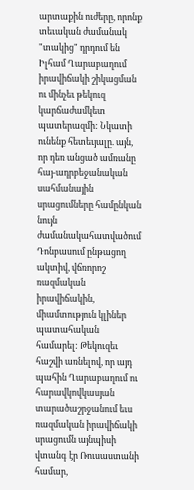արտաքին ուժերը, որոնք տեւական ժամանակ "տակից" դրդում են Իլհամ Ղարաբաղում իրավիճակի շիկացման ու մինչեւ թեկուզ կարճաժամկետ պատերազմի: Նկատի ունենք հետեւյալը. այն, որ դեռ անցած ամռանը հայ-ադրբեջանական սահմանային սրացումները համընկան նույն ժամանակահատվածում Դոնբասում ընթացող ակտիվ, վճռորոշ ռազմական իրավիճակին, միամտություն կլիներ պատահական համարել: Թեկուզեւ հաշվի առնելով, որ այդ պահին Ղարաբաղում ու հարավկովկասյան տարածաշրջանում եւս ռազմական իրավիճակի սրացումն այնպիսի վտանգ էր Ռուսաստանի համար,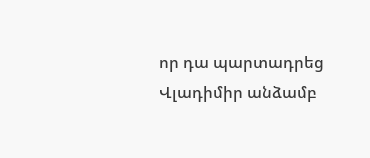որ դա պարտադրեց Վլադիմիր անձամբ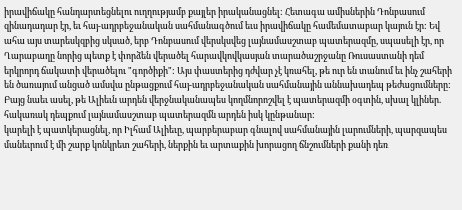իրավիճակը հանդարտեցնելու ուղղությամբ քայլեր իրականացնել: Հետագա ամիսներին Դոնբասում զինադադար էր, եւ հայ-ադրբեջանական սահմանագծում եւս իրավիճակը համեմատաբար կայուն էր: Եվ ահա այս տարեսկզբից սկսած, երբ Դոնբասում վերսկսվեց լայնամասշտաբ պատերազմը, սպասելի էր, որ Ղարաբաղը նորից պետք է փորձեն վերածել հարավկովկասյան տարածաշրջանը Ռուսաստանի դեմ երկրորդ ճակատի վերածելու "գործիքի": Այս փաստերից դժվար չէ կռահել, թե ուր են տանում եւ ինչ շահերի են ծառայում անցած ամսվա ընթացքում հայ-ադրբեջանական սահմանային աննախադեպ թեժացումները: Բայց նաեւ ասել, թե Ալիեւն արդեն վերջնականապես կողմնորոշվել է պատերազմի օգտին, սխալ կլիներ. հակառակ դեպքում լայնամասշտաբ պատերազմն արդեն իսկ կընթանար:
կարելի է պատկերացնել, որ Իլհամ Ալիեւը, պարբերաբար գնալով սահմանային լարումների, պարզապես մանեւրում է մի շարք կոնկրետ շահերի, ներքին եւ արտաքին խորացող ճնշումների քանի դեռ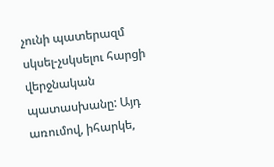չունի պատերազմ սկսել-չսկսելու հարցի վերջնական պատասխանը: Այդ առումով, իհարկե,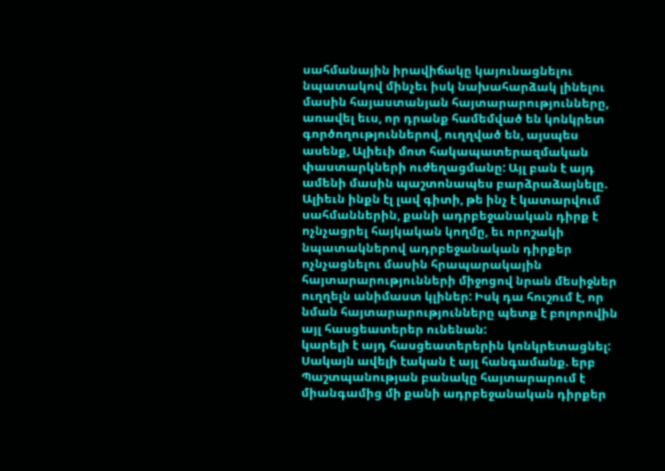սահմանային իրավիճակը կայունացնելու նպատակով մինչեւ իսկ նախահարձակ լինելու մասին հայաստանյան հայտարարությունները, առավել եւս, որ դրանք համեմված են կոնկրետ գործողություններով, ուղղված են, այսպես ասենք, Ալիեւի մոտ հակապատերազմական փաստարկների ուժեղացմանը: Այլ բան է այդ ամենի մասին պաշտոնապես բարձրաձայնելը. Ալիեւն ինքն էլ լավ գիտի, թե ինչ է կատարվում սահմաններին, քանի ադրբեջանական դիրք է ոչնչացրել հայկական կողմը, եւ որոշակի նպատակներով ադրբեջանական դիրքեր ոչնչացնելու մասին հրապարակային հայտարարությունների միջոցով նրան մեսիջներ ուղղելն անիմաստ կլիներ: Իսկ դա հուշում է, որ նման հայտարարությունները պետք է բոլորովին այլ հասցեատերեր ունենան:
կարելի է այդ հասցեատերերին կոնկրետացնել: Սակայն ավելի էական է այլ հանգամանք. երբ Պաշտպանության բանակը հայտարարում է միանգամից մի քանի ադրբեջանական դիրքեր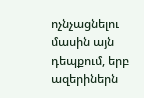ոչնչացնելու մասին այն դեպքում, երբ ազերիներն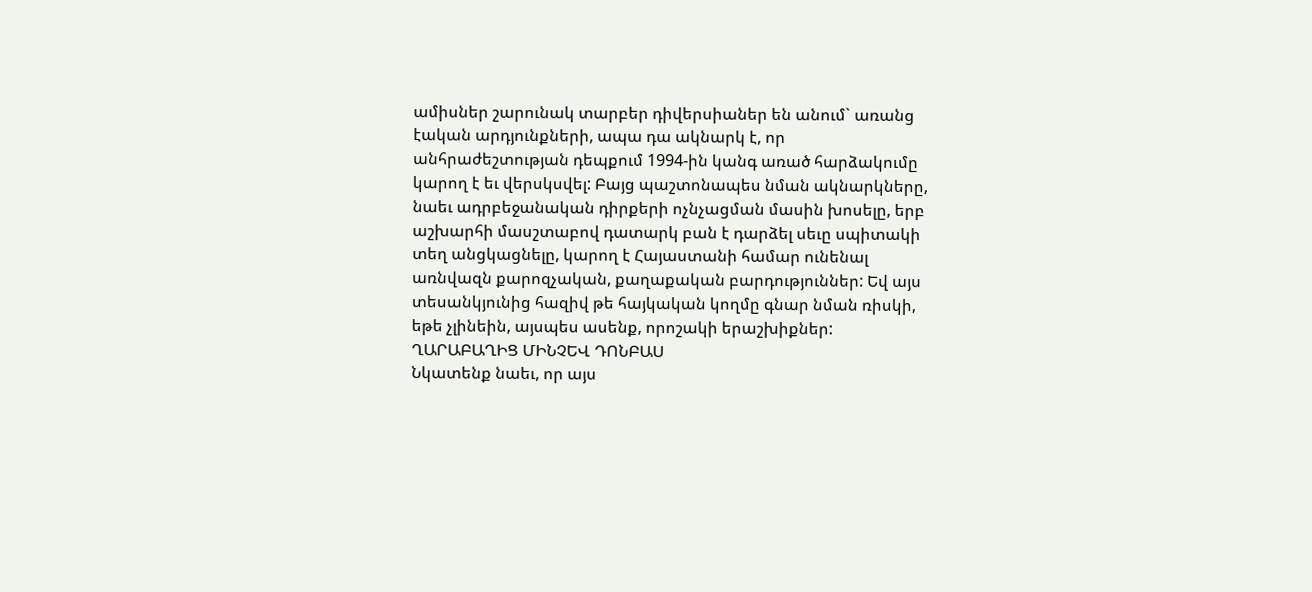ամիսներ շարունակ տարբեր դիվերսիաներ են անում` առանց էական արդյունքների, ապա դա ակնարկ է, որ անհրաժեշտության դեպքում 1994-ին կանգ առած հարձակումը կարող է եւ վերսկսվել: Բայց պաշտոնապես նման ակնարկները, նաեւ ադրբեջանական դիրքերի ոչնչացման մասին խոսելը, երբ աշխարհի մասշտաբով դատարկ բան է դարձել սեւը սպիտակի տեղ անցկացնելը, կարող է Հայաստանի համար ունենալ առնվազն քարոզչական, քաղաքական բարդություններ: Եվ այս տեսանկյունից հազիվ թե հայկական կողմը գնար նման ռիսկի, եթե չլինեին, այսպես ասենք, որոշակի երաշխիքներ:
ՂԱՐԱԲԱՂԻՑ ՄԻՆՉԵՎ ԴՈՆԲԱՍ
Նկատենք նաեւ, որ այս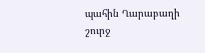պահին Ղարաբաղի շուրջ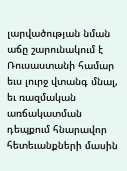լարվածության նման աճը շարունակում է Ռուսաստանի համար եւս լուրջ վտանգ մնալ, եւ ռազմական առճակատման դեպքում հնարավոր հետեւանքների մասին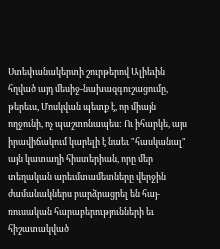Ստեփանակերտի շուրթերով Ալիեւին հղված այդ մեսիջ-նախազգուշացումը, թերեւս, Մոսկվան պետք է, որ միայն ողջունի, ոչ պաշտոնապես: Ու իհարկե, այս իրավիճակում կարելի է նաեւ "հասկանալ" այն կատաղի հիստերիան, որը մեր տեղական արեւմտամետները վերջին ժամանակներս բարձրացրել են հայ-ռուսական հարաբերությունների եւ հիշատակված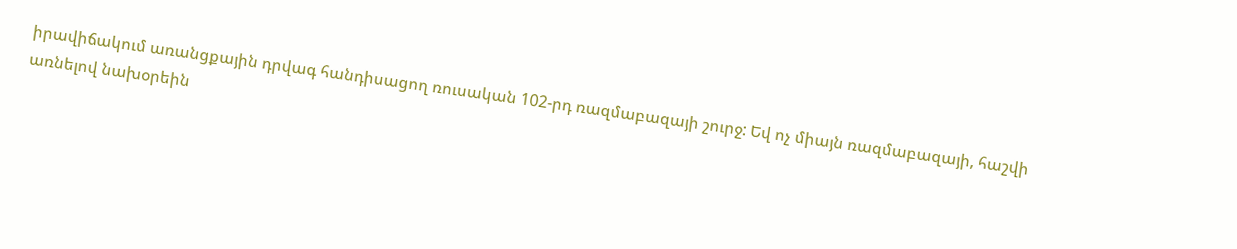իրավիճակում առանցքային դրվագ հանդիսացող ռուսական 102-րդ ռազմաբազայի շուրջ: Եվ ոչ միայն ռազմաբազայի, հաշվի առնելով նախօրեին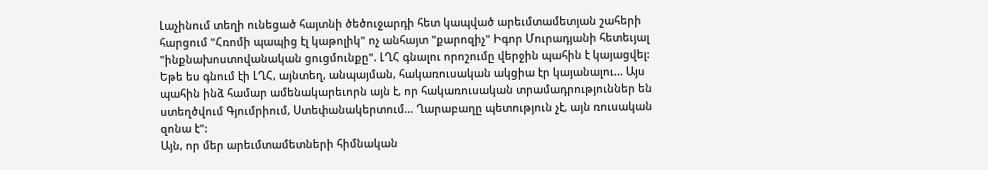Լաչինում տեղի ունեցած հայտնի ծեծուջարդի հետ կապված արեւմտամետյան շահերի հարցում "Հռոմի պապից էլ կաթոլիկ" ոչ անհայտ "քարոզիչ" Իգոր Մուրադյանի հետեւյալ "ինքնախոստովանական ցուցմունքը". ԼՂՀ գնալու որոշումը վերջին պահին է կայացվել: Եթե ես գնում էի ԼՂՀ, այնտեղ, անպայման, հակառուսական ակցիա էր կայանալու... Այս պահին ինձ համար ամենակարեւորն այն է, որ հակառուսական տրամադրություններ են ստեղծվում Գյումրիում, Ստեփանակերտում... Ղարաբաղը պետություն չէ, այն ռուսական զոնա է":
Այն, որ մեր արեւմտամետների հիմնական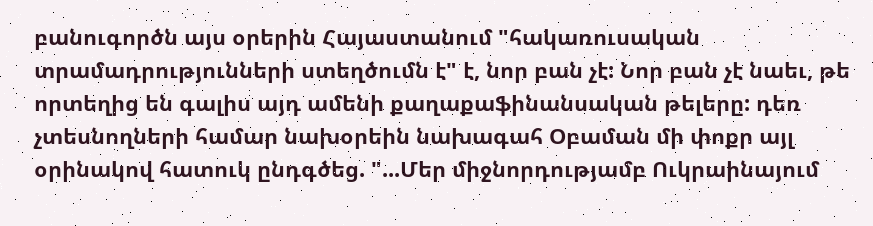բանուգործն այս օրերին Հայաստանում "հակառուսական տրամադրությունների ստեղծումն է" է, նոր բան չէ: Նոր բան չէ նաեւ, թե որտեղից են գալիս այդ ամենի քաղաքաֆինանսական թելերը: դեռ չտեսնողների համար նախօրեին նախագահ Օբաման մի փոքր այլ օրինակով հատուկ ընդգծեց. "...Մեր միջնորդությամբ Ուկրաինայում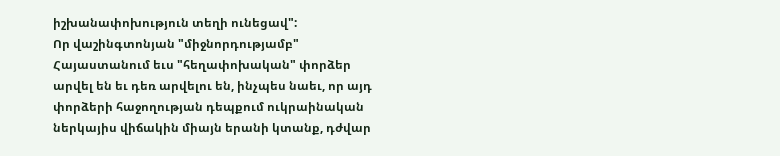իշխանափոխություն տեղի ունեցավ":
Որ վաշինգտոնյան "միջնորդությամբ" Հայաստանում եւս "հեղափոխական" փորձեր արվել են եւ դեռ արվելու են, ինչպես նաեւ, որ այդ փորձերի հաջողության դեպքում ուկրաինական ներկայիս վիճակին միայն երանի կտանք, դժվար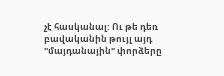չէ հասկանալ: Ու թե դեռ բավականին թույլ այդ "մայդանային" փորձերը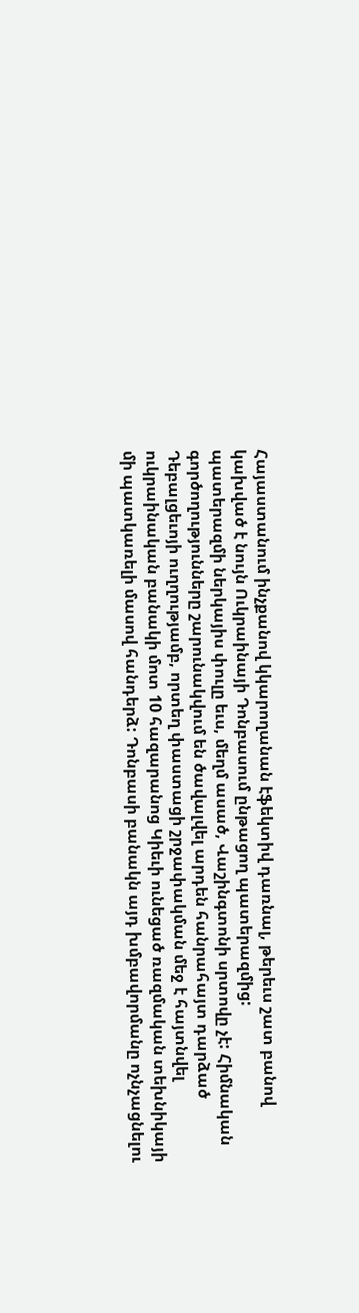Հայաստանում ինչքանով կկարողանան էֆեկտիվ դառնալ, թերեւս շատ բանով կախված է նույն Ուկրաինայի Դոնբասում ընթացող պատերազմից:
պատերազմի ներկայիս փուլը եւս, մեղմ ասած, Վաշինգտոնի սրտովը չէ: Հիմնական գործողությունները շարունակվում են ծավալվել արդեն հանրահայտ դարձած Դեբալցեւոյի ուղղությամբ, որտեղ փաստացի շրջափակման մեջ է հայտնվել ուկրաինական բանակի մոտ 10 հազարանոց Կիեւի ունեցած ռազմական տեխնիկայի մի պատկառելի մասով հանդերձ: Դոնբասի բանակն այդ խմբավորմանը ոչնչացնելու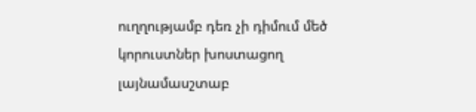ուղղությամբ դեռ չի դիմում մեծ կորուստներ խոստացող լայնամասշտաբ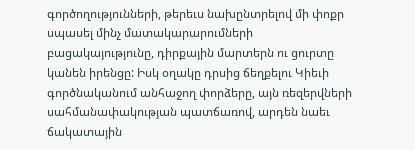գործողությունների, թերեւս նախընտրելով մի փոքր սպասել մինչ մատակարարումների բացակայությունը, դիրքային մարտերն ու ցուրտը կանեն իրենցը: Իսկ օղակը դրսից ճեղքելու Կիեւի գործնականում անհաջող փորձերը, այն ռեզերվների սահմանափակության պատճառով, արդեն նաեւ ճակատային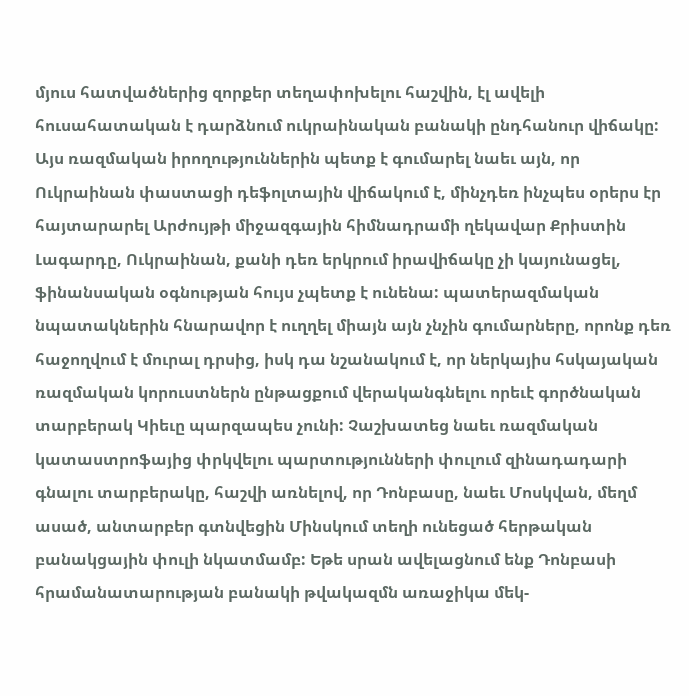մյուս հատվածներից զորքեր տեղափոխելու հաշվին, էլ ավելի հուսահատական է դարձնում ուկրաինական բանակի ընդհանուր վիճակը: Այս ռազմական իրողություններին պետք է գումարել նաեւ այն, որ Ուկրաինան փաստացի դեֆոլտային վիճակում է, մինչդեռ ինչպես օրերս էր հայտարարել Արժույթի միջազգային հիմնադրամի ղեկավար Քրիստին Լագարդը, Ուկրաինան, քանի դեռ երկրում իրավիճակը չի կայունացել, ֆինանսական օգնության հույս չպետք է ունենա: պատերազմական նպատակներին հնարավոր է ուղղել միայն այն չնչին գումարները, որոնք դեռ հաջողվում է մուրալ դրսից, իսկ դա նշանակում է, որ ներկայիս հսկայական ռազմական կորուստներն ընթացքում վերականգնելու որեւէ գործնական տարբերակ Կիեւը պարզապես չունի: Չաշխատեց նաեւ ռազմական կատաստրոֆայից փրկվելու պարտությունների փուլում զինադադարի գնալու տարբերակը, հաշվի առնելով, որ Դոնբասը, նաեւ Մոսկվան, մեղմ ասած, անտարբեր գտնվեցին Մինսկում տեղի ունեցած հերթական բանակցային փուլի նկատմամբ: Եթե սրան ավելացնում ենք Դոնբասի հրամանատարության բանակի թվակազմն առաջիկա մեկ-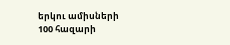երկու ամիսների 100 հազարի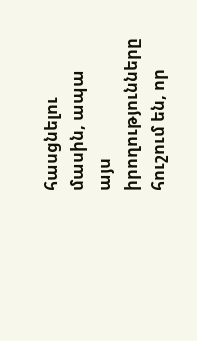հասցնելու մասին, ապա այս իրողությունները հուշում են, որ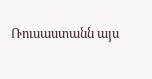Ռուսաստանն այս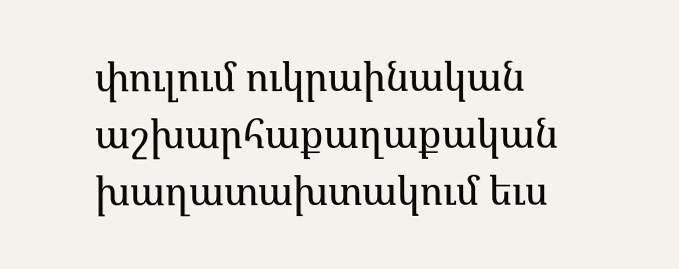փուլում ուկրաինական աշխարհաքաղաքական խաղատախտակում եւս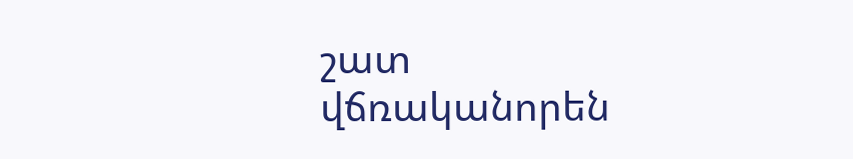շատ վճռականորեն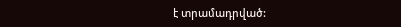է տրամադրված: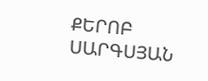ՔԵՐՈԲ ՍԱՐԳՍՅԱՆ